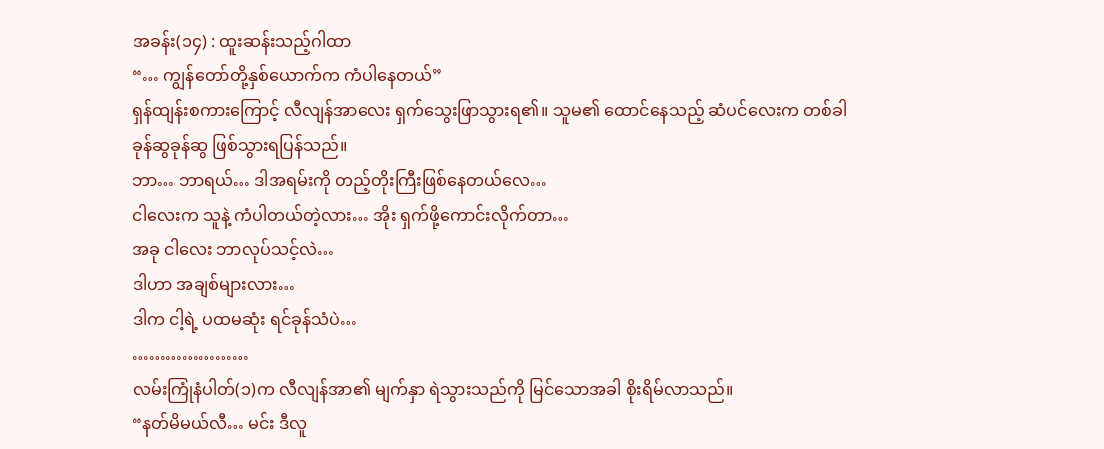အခန်း(၁၄) : ထူးဆန်းသည့်ဂါထာ
“… ကျွန်တော်တို့နှစ်ယောက်က ကံပါနေတယ်”
ရှန်ထျန်းစကားကြောင့် လီလျန်အာလေး ရှက်သွေးဖြာသွားရ၏။ သူမ၏ ထောင်နေသည့် ဆံပင်လေးက တစ်ခါ ခုန်ဆွခုန်ဆွ ဖြစ်သွားရပြန်သည်။
ဘာ… ဘာရယ်… ဒါအရမ်းကို တည့်တိုးကြီးဖြစ်နေတယ်လေ…
ငါလေးက သူနဲ့ ကံပါတယ်တဲ့လား… အိုး ရှက်ဖို့ကောင်းလိုက်တာ…
အခု ငါလေး ဘာလုပ်သင့်လဲ…
ဒါဟာ အချစ်များလား…
ဒါက ငါ့ရဲ့ ပထမဆုံး ရင်ခုန်သံပဲ…
…………………
လမ်းကြုံနံပါတ်(၁)က လီလျန်အာ၏ မျက်နှာ ရဲသွားသည်ကို မြင်သောအခါ စိုးရိမ်လာသည်။
“နတ်မိမယ်လီ… မင်း ဒီလူ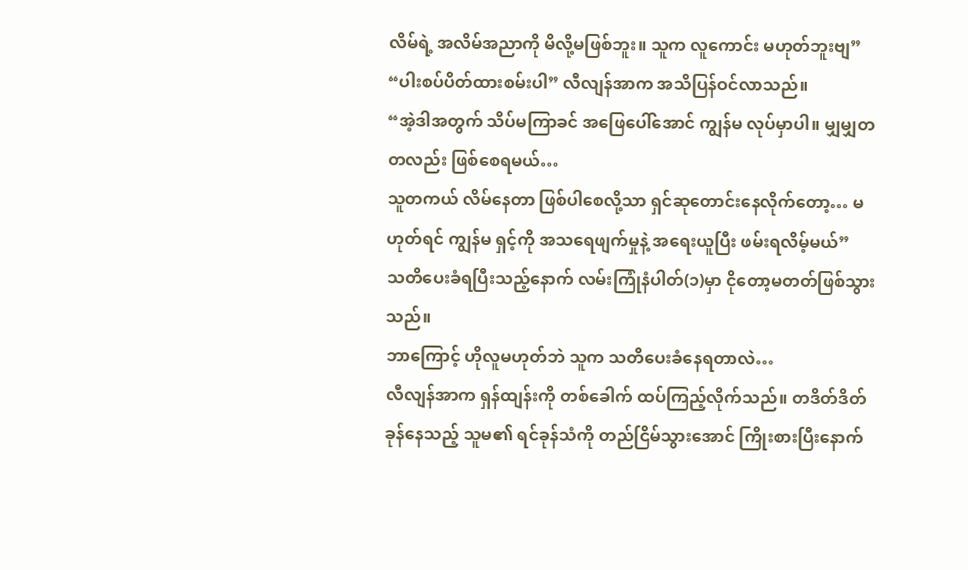လိမ်ရဲ့ အလိမ်အညာကို မိလို့မဖြစ်ဘူး။ သူက လူကောင်း မဟုတ်ဘူးဗျ”
“ပါးစပ်ပိတ်ထားစမ်းပါ” လီလျန်အာက အသိပြန်ဝင်လာသည်။
“အဲ့ဒါအတွက် သိပ်မကြာခင် အဖြေပေါ်အောင် ကျွန်မ လုပ်မှာပါ။ မျှမျှတတလည်း ဖြစ်စေရမယ်…
သူတကယ် လိမ်နေတာ ဖြစ်ပါစေလို့သာ ရှင်ဆုတောင်းနေလိုက်တော့… မဟုတ်ရင် ကျွန်မ ရှင့်ကို အသရေဖျက်မှုနဲ့ အရေးယူပြီး ဖမ်းရလိမ့်မယ်”
သတိပေးခံရပြီးသည့်နောက် လမ်းကြုံနံပါတ်(၁)မှာ ငိုတော့မတတ်ဖြစ်သွားသည်။
ဘာကြောင့် ဟိုလူမဟုတ်ဘဲ သူက သတိပေးခံနေရတာလဲ…
လီလျန်အာက ရှန်ထျန်းကို တစ်ခေါက် ထပ်ကြည့်လိုက်သည်။ တဒိတ်ဒိတ်ခုန်နေသည့် သူမ၏ ရင်ခုန်သံကို တည်ငြိမ်သွားအောင် ကြိုးစားပြီးနောက်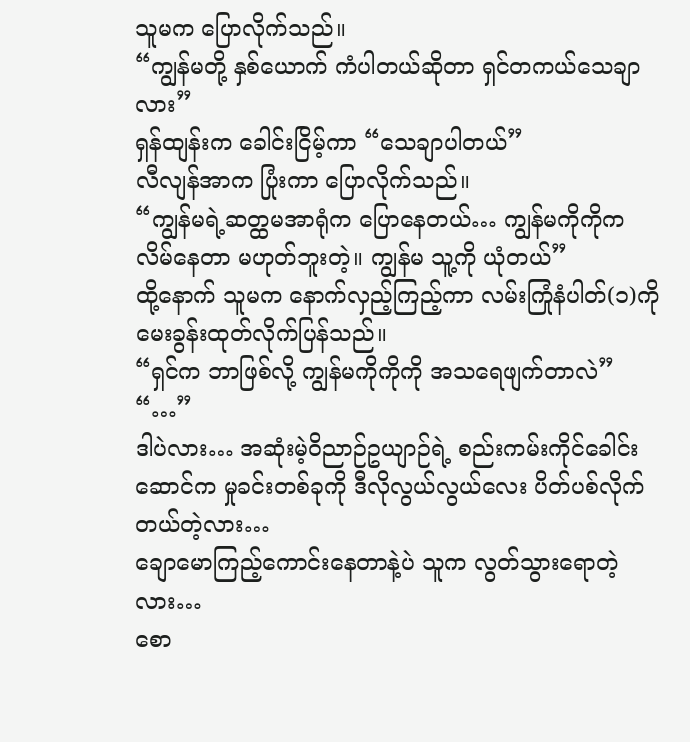သူမက ပြောလိုက်သည်။
“ကျွန်မတို့ နှစ်ယောက် ကံပါတယ်ဆိုတာ ရှင်တကယ်သေချာလား”
ရှန်ထျန်းက ခေါင်းငြိမ့်ကာ “သေချာပါတယ်”
လီလျန်အာက ပြုံးကာ ပြောလိုက်သည်။
“ကျွန်မရဲ့ဆတ္ထမအာရုံက ပြောနေတယ်… ကျွန်မကိုကိုက လိမ်နေတာ မဟုတ်ဘူးတဲ့။ ကျွန်မ သူ့ကို ယုံတယ်”
ထို့နောက် သူမက နောက်လှည့်ကြည့်ကာ လမ်းကြုံနံပါတ်(၁)ကို မေးခွန်းထုတ်လိုက်ပြန်သည်။
“ရှင်က ဘာဖြစ်လို့ ကျွန်မကိုကိုကို အသရေဖျက်တာလဲ”
“…”
ဒါပဲလား… အဆုံးမဲ့ဝိညာဉ်ဥယျာဉ်ရဲ့ စည်းကမ်းကိုင်ခေါင်းဆောင်က မှုခင်းတစ်ခုကို ဒီလိုလွယ်လွယ်လေး ပိတ်ပစ်လိုက်တယ်တဲ့လား…
ချောမောကြည့်ကောင်းနေတာနဲ့ပဲ သူက လွတ်သွားရောတဲ့လား…
စော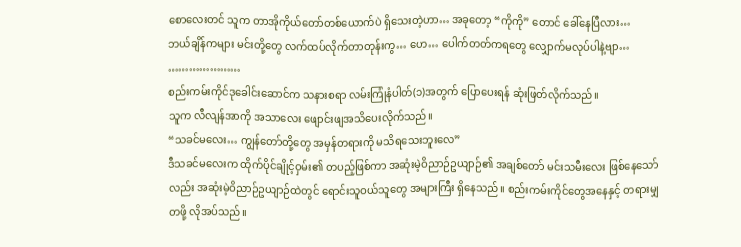စောလေးတင် သူက တာအိုကိုယ်တော်တစ်ယောက်ပဲ ရှိသေးတဲ့ဟာ… အခုတော့ “ကိုကို” တောင် ခေါ်နေပြီလား…
ဘယ်ချိန်ကများ မင်းတို့တွေ လက်ထပ်လိုက်တာတုန်းကွ… ဟေ… ပေါက်တတ်ကရတွေ လျှောက်မလုပ်ပါနဲ့ဗျာ…
…………………
စည်းကမ်းကိုင်ဒုခေါင်းဆောင်က သနားစရာ လမ်းကြုံနံပါတ်(၁)အတွက် ပြောပေးရန် ဆုံးဖြတ်လိုက်သည်။
သူက လီလျန်အာကို အသာလေး ဖျောင်းဖျအသိပေးလိုက်သည်။
“သခင်မလေး… ကျွန်တော်တို့တွေ အမှန်တရားကို မသိရသေးဘူးလေ”
ဒီသခင်မလေးက ထိုက်ပိုင်ချိုင့်ဝှမ်း၏ တပည့်ဖြစ်ကာ အဆုံးမဲ့ဝိညာဉ်ဥယျာဉ်၏ အချစ်တော် မင်းသမီးလေး ဖြစ်နေသော်လည်း အဆုံးမဲ့ဝိညာဉ်ဥယျာဉ်ထဲတွင် ရောင်းသူဝယ်သူတွေ အများကြီး ရှိနေသည်။ စည်းကမ်းကိုင်တွေအနေနှင့် တရားမျှတဖို့ လိုအပ်သည်။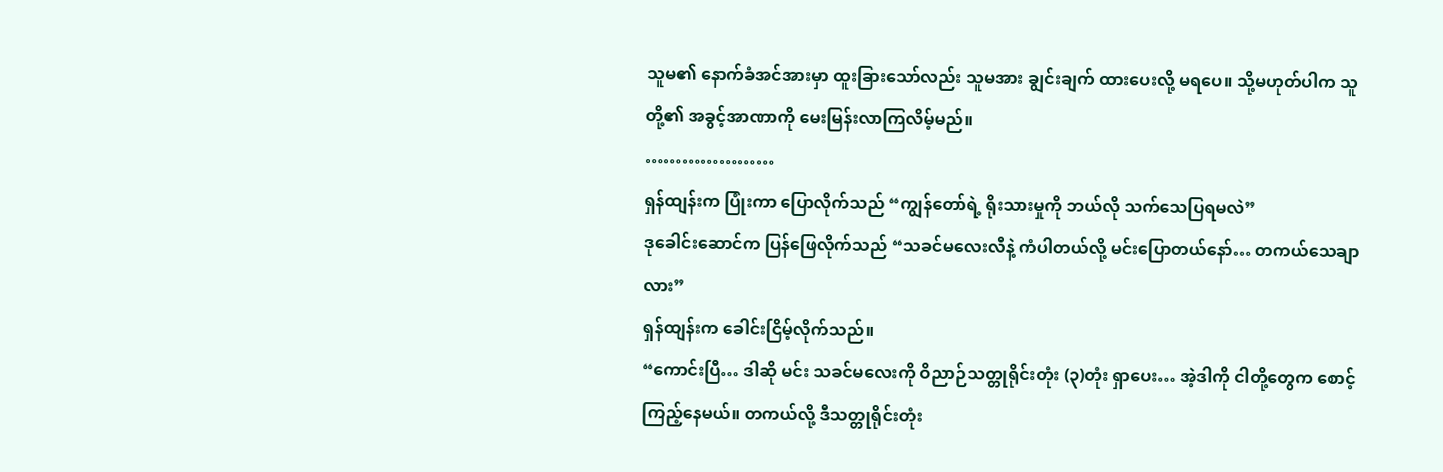သူမ၏ နောက်ခံအင်အားမှာ ထူးခြားသော်လည်း သူမအား ချွင်းချက် ထားပေးလို့ မရပေ။ သို့မဟုတ်ပါက သူတို့၏ အခွင့်အာဏာကို မေးမြန်းလာကြလိမ့်မည်။
…………………
ရှန်ထျန်းက ပြုံးကာ ပြောလိုက်သည် “ကျွန်တော်ရဲ့ ရိုးသားမှုကို ဘယ်လို သက်သေပြရမလဲ”
ဒုခေါင်းဆောင်က ပြန်ဖြေလိုက်သည် “သခင်မလေးလီနဲ့ ကံပါတယ်လို့ မင်းပြောတယ်နော်… တကယ်သေချာလား”
ရှန်ထျန်းက ခေါင်းငြိမ့်လိုက်သည်။
“ကောင်းပြီ… ဒါဆို မင်း သခင်မလေးကို ဝိညာဉ်သတ္တုရိုင်းတုံး (၃)တုံး ရှာပေး… အဲ့ဒါကို ငါတို့တွေက စောင့်ကြည့်နေမယ်။ တကယ်လို့ ဒီသတ္တုရိုင်းတုံး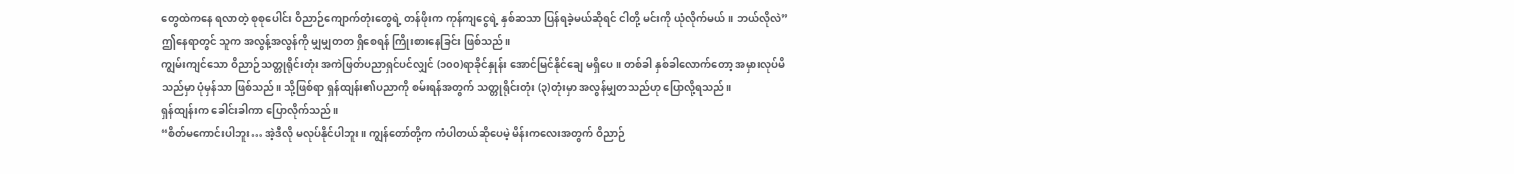တွေထဲကနေ ရလာတဲ့ စုစုပေါင်း ဝိညာဉ်ကျောက်တုံးတွေရဲ့ တန်ဖိုးက ကုန်ကျငွေရဲ့ နှစ်ဆသာ ပြန်ရခဲ့မယ်ဆိုရင် ငါတို့ မင်းကို ယုံလိုက်မယ်။ ဘယ်လိုလဲ”
ဤနေရာတွင် သူက အလွန့်အလွန်ကို မျှမျှတတ ရှိစေရန် ကြိုးစားနေခြင်း ဖြစ်သည်။
ကျွမ်းကျင်သော ဝိညာဉ်သတ္တုရိုင်းတုံး အကဲဖြတ်ပညာရှင်ပင်လျှင် (၁၀၀)ရာခိုင်နှုန်း အောင်မြင်နိုင်ချေ မရှိပေ။ တစ်ခါ နှစ်ခါလောက်တော့ အမှားလုပ်မိသည်မှာ ပုံမှန်သာ ဖြစ်သည်။ သို့ဖြစ်ရာ ရှန်ထျန်း၏ပညာကို စမ်းရန်အတွက် သတ္တုရိုင်းတုံး (၃)တုံးမှာ အလွန်မျှတသည်ဟု ပြောလို့ရသည်။
ရှန်ထျန်းက ခေါင်းခါကာ ပြောလိုက်သည်။
“စိတ်မကောင်းပါဘူး… အဲ့ဒီလို မလုပ်နိုင်ပါဘူး။ ကျွန်တော်တို့က ကံပါတယ်ဆိုပေမဲ့ မိန်းကလေးအတွက် ဝိညာဉ်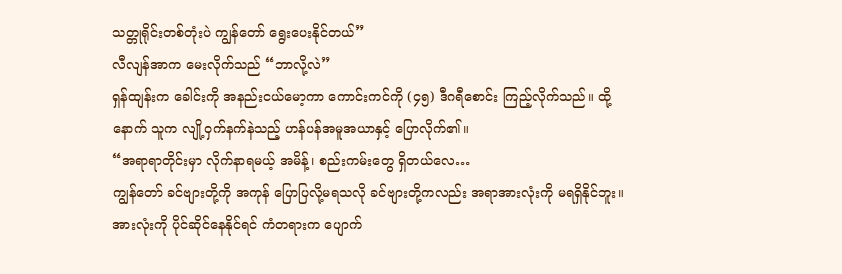သတ္တုရိုင်းတစ်တုံးပဲ ကျွန်တော် ရွေးပေးနိုင်တယ်”
လီလျန်အာက မေးလိုက်သည် “ဘာလို့လဲ”
ရှန်ထျန်းက ခေါင်းကို အနည်းငယ်မော့ကာ ကောင်းကင်ကို (၄၅) ဒီဂရီစောင်း ကြည့်လိုက်သည်။ ထို့နောက် သူက လျို့ဝှက်နက်နဲသည့် ဟန်ပန်အမူအယာနှင့် ပြောလိုက်၏။
“အရာရာတိုင်းမှာ လိုက်နာရမယ့် အမိန့်၊ စည်းကမ်းတွေ ရှိတယ်လေ…
ကျွန်တော် ခင်ဗျားတို့ကို အကုန် ပြောပြလို့မရသလို ခင်ဗျားတို့ကလည်း အရာအားလုံးကို မရရှိနိုင်ဘူး။ အားလုံးကို ပိုင်ဆိုင်နေနိုင်ရင် ကံတရားက ပျောက်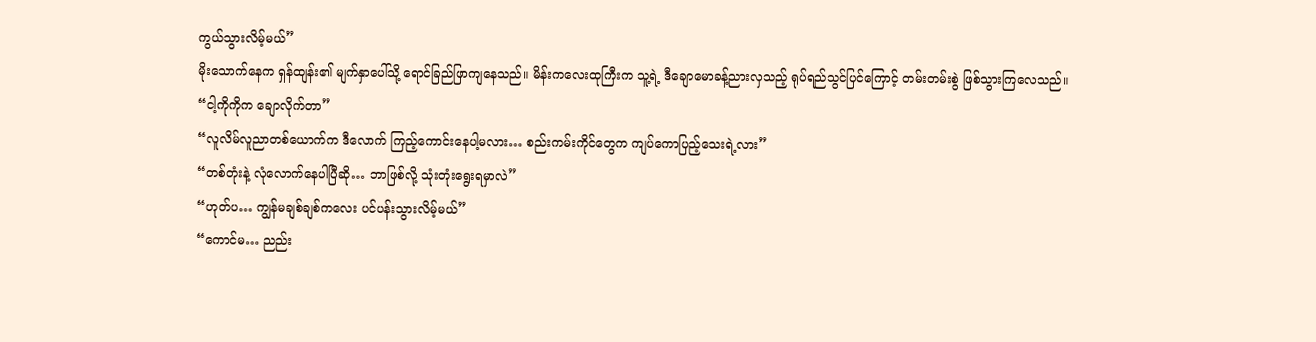ကွယ်သွားလိမ့်မယ်”
မိုးသောက်နေက ရှန်ထျန်း၏ မျက်နှာပေါ်သို့ ရောင်ခြည်ဖြာကျနေသည်။ မိန်းကလေးထုကြီးက သူ့ရဲ့ ဒီချောမောခန့်ညားလှသည့် ရုပ်ရည်သွင်ပြင်ကြောင့် တမ်းတမ်းစွဲ ဖြစ်သွားကြလေသည်။
“ငါ့ကိုကိုက ချောလိုက်တာ”
“လူလိမ်လူညာတစ်ယောက်က ဒီလောက် ကြည့်ကောင်းနေပါ့မလား… စည်းကမ်းကိုင်တွေက ကျပ်ကောပြည့်သေးရဲ့လား”
“တစ်တုံးနဲ့ လုံလောက်နေပါပြီဆို… ဘာဖြစ်လို့ သုံးတုံးရွေးရမှာလဲ”
“ဟုတ်ပ… ကျွန်မချစ်ချစ်ကလေး ပင်ပန်းသွားလိမ့်မယ်”
“ကောင်မ… ညည်း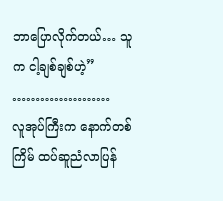ဘာပြောလိုက်တယ်… သူက ငါ့ချစ်ချစ်ဟဲ့”
…………………
လူအုပ်ကြီးက နောက်တစ်ကြိမ် ထပ်ဆူညံလာပြန်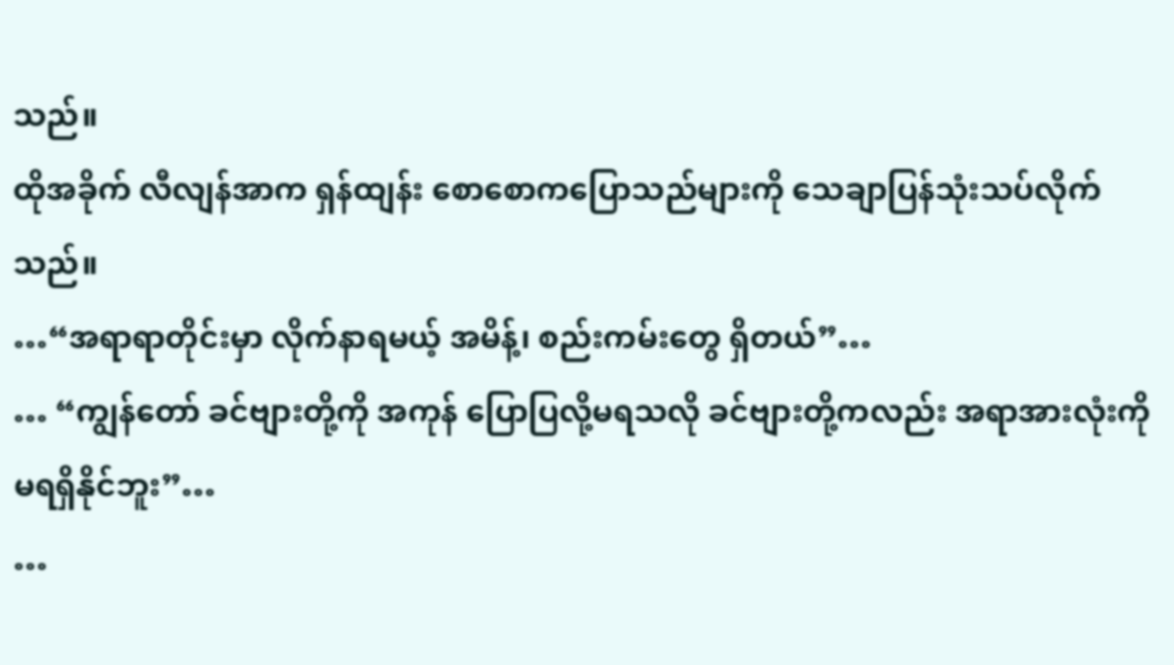သည်။
ထိုအခိုက် လီလျန်အာက ရှန်ထျန်း စောစောကပြောသည်များကို သေချာပြန်သုံးသပ်လိုက်သည်။
…“အရာရာတိုင်းမှာ လိုက်နာရမယ့် အမိန့်၊ စည်းကမ်းတွေ ရှိတယ်”…
… “ကျွန်တော် ခင်ဗျားတို့ကို အကုန် ပြောပြလို့မရသလို ခင်ဗျားတို့ကလည်း အရာအားလုံးကို မရရှိနိုင်ဘူး”…
…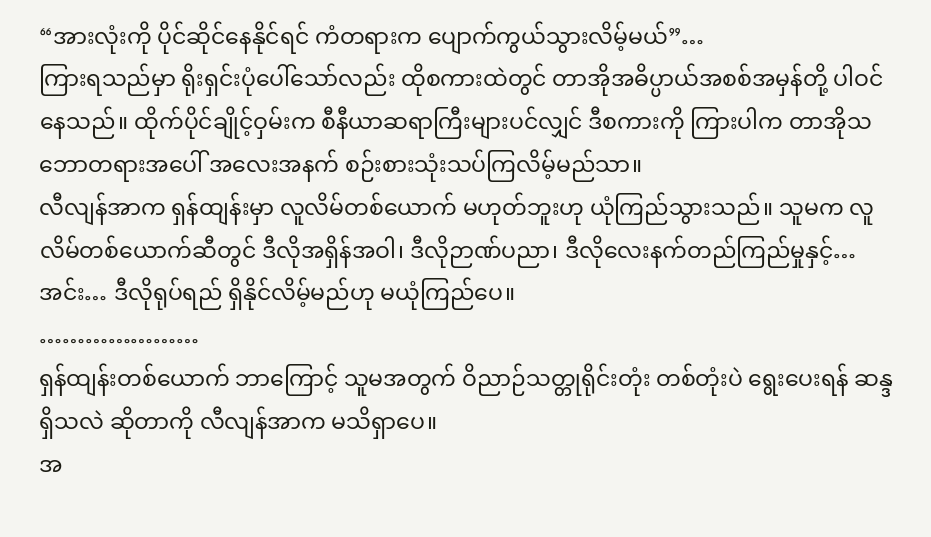“အားလုံးကို ပိုင်ဆိုင်နေနိုင်ရင် ကံတရားက ပျောက်ကွယ်သွားလိမ့်မယ်”…
ကြားရသည်မှာ ရိုးရှင်းပုံပေါ်သော်လည်း ထိုစကားထဲတွင် တာအိုအဓိပ္ပာယ်အစစ်အမှန်တို့ ပါဝင်နေသည်။ ထိုက်ပိုင်ချိုင့်ဝှမ်းက စီနီယာဆရာကြီးများပင်လျှင် ဒီစကားကို ကြားပါက တာအိုသဘောတရားအပေါ် အလေးအနက် စဉ်းစားသုံးသပ်ကြလိမ့်မည်သာ။
လီလျန်အာက ရှန်ထျန်းမှာ လူလိမ်တစ်ယောက် မဟုတ်ဘူးဟု ယုံကြည်သွားသည်။ သူမက လူလိမ်တစ်ယောက်ဆီတွင် ဒီလိုအရှိန်အဝါ၊ ဒီလိုဉာဏ်ပညာ၊ ဒီလိုလေးနက်တည်ကြည်မှုနှင့်… အင်း… ဒီလိုရုပ်ရည် ရှိနိုင်လိမ့်မည်ဟု မယုံကြည်ပေ။
…………………
ရှန်ထျန်းတစ်ယောက် ဘာကြောင့် သူမအတွက် ဝိညာဉ်သတ္တုရိုင်းတုံး တစ်တုံးပဲ ရွေးပေးရန် ဆန္ဒရှိသလဲ ဆိုတာကို လီလျန်အာက မသိရှာပေ။
အ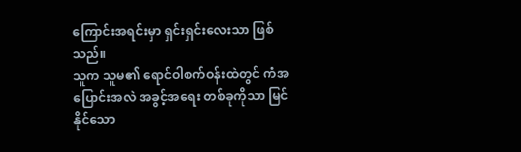ကြောင်းအရင်းမှာ ရှင်းရှင်းလေးသာ ဖြစ်သည်။
သူက သူမ၏ ရောင်ဝါစက်ဝန်းထဲတွင် ကံအပြောင်းအလဲ အခွင့်အရေး တစ်ခုကိုသာ မြင်နိုင်သော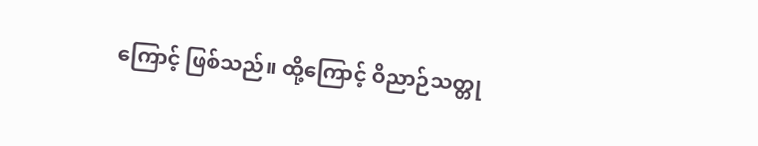ကြောင့် ဖြစ်သည်။ ထို့ကြောင့် ဝိညာဉ်သတ္တု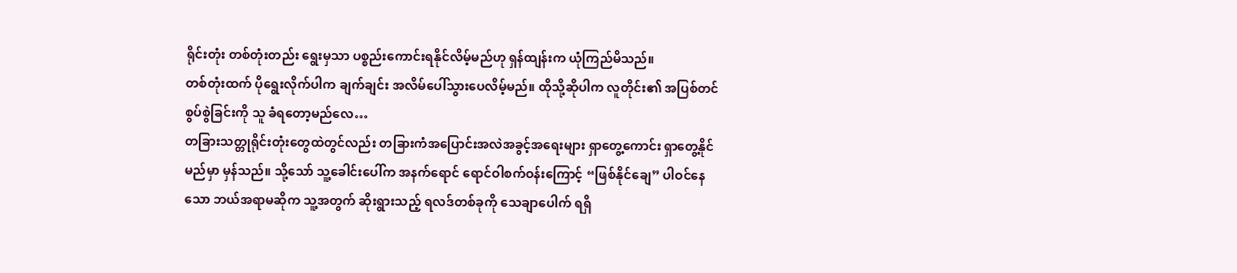ရိုင်းတုံး တစ်တုံးတည်း ရွေးမှသာ ပစ္စည်းကောင်းရနိုင်လိမ့်မည်ဟု ရှန်ထျန်းက ယုံကြည်မိသည်။
တစ်တုံးထက် ပိုရွေးလိုက်ပါက ချက်ချင်း အလိမ်ပေါ်သွားပေလိမ့်မည်။ ထိုသို့ဆိုပါက လူတိုင်း၏ အပြစ်တင်စွပ်စွဲခြင်းကို သူ ခံရတော့မည်လေ…
တခြားသတ္တုရိုင်းတုံးတွေထဲတွင်လည်း တခြားကံအပြောင်းအလဲအခွင့်အရေးများ ရှာတွေ့ကောင်း ရှာတွေ့နိုင်မည်မှာ မှန်သည်။ သို့သော် သူ့ခေါင်းပေါ်က အနက်ရောင် ရောင်ဝါစက်ဝန်းကြောင့် “ဖြစ်နိုင်ချေ” ပါဝင်နေသော ဘယ်အရာမဆိုက သူ့အတွက် ဆိုးရွားသည့် ရလဒ်တစ်ခုကို သေချာပေါက် ရရှိ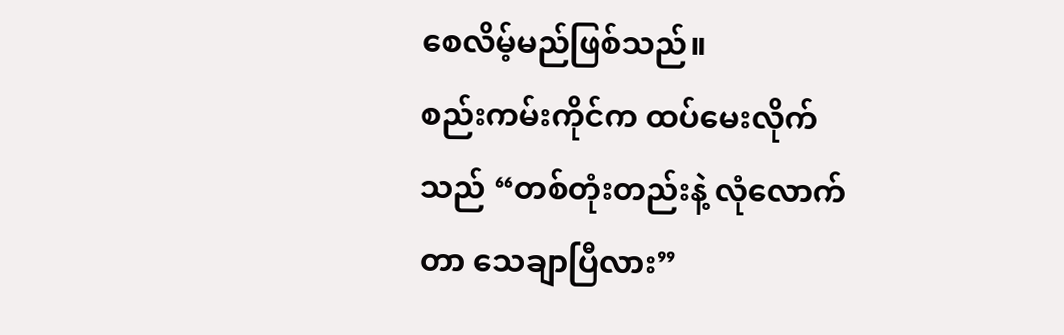စေလိမ့်မည်ဖြစ်သည်။
စည်းကမ်းကိုင်က ထပ်မေးလိုက်သည် “တစ်တုံးတည်းနဲ့ လုံလောက်တာ သေချာပြီလား”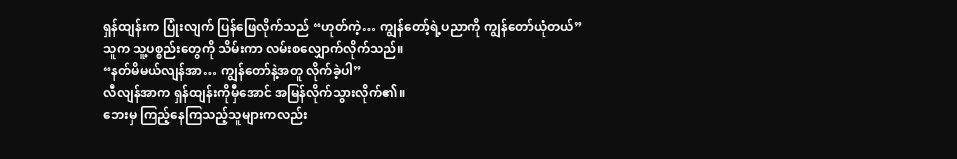ရှန်ထျန်းက ပြုံးလျက် ပြန်ဖြေလိုက်သည် “ဟုတ်ကဲ့… ကျွန်တော့်ရဲ့ပညာကို ကျွန်တော်ယုံတယ်”
သူက သူ့ပစ္စည်းတွေကို သိမ်းကာ လမ်းစလျှောက်လိုက်သည်။
“နတ်မိမယ်လျန်အာ… ကျွန်တော်နဲ့အတူ လိုက်ခဲ့ပါ”
လီလျန်အာက ရှန်ထျန်းကိုမှီအောင် အမြန်လိုက်သွားလိုက်၏။
ဘေးမှ ကြည့်နေကြသည့်သူများကလည်း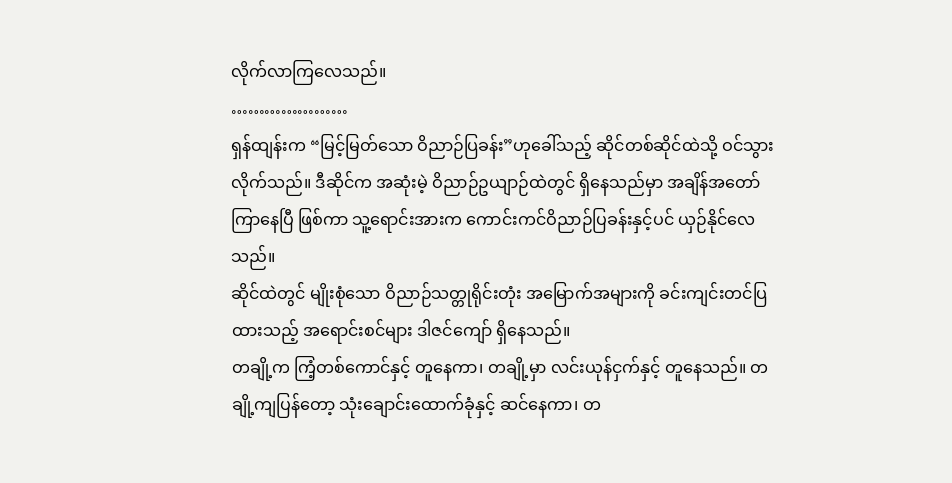လိုက်လာကြလေသည်။
…………………
ရှန်ထျန်းက “မြင့်မြတ်သော ဝိညာဉ်ပြခန်း”ဟုခေါ်သည့် ဆိုင်တစ်ဆိုင်ထဲသို့ ဝင်သွားလိုက်သည်။ ဒီဆိုင်က အဆုံးမဲ့ ဝိညာဉ်ဥယျာဉ်ထဲတွင် ရှိနေသည်မှာ အချိန်အတော်ကြာနေပြီ ဖြစ်ကာ သူ့ရောင်းအားက ကောင်းကင်ဝိညာဉ်ပြခန်းနှင့်ပင် ယှဉ်နိုင်လေသည်။
ဆိုင်ထဲတွင် မျိုးစုံသော ဝိညာဉ်သတ္တုရိုင်းတုံး အမြောက်အများကို ခင်းကျင်းတင်ပြထားသည့် အရောင်းစင်များ ဒါဇင်ကျော် ရှိနေသည်။
တချို့က ကြံ့တစ်ကောင်နှင့် တူနေကာ၊ တချို့မှာ လင်းယုန်ငှက်နှင့် တူနေသည်။ တချို့ကျပြန်တော့ သုံးချောင်းထောက်ခုံနှင့် ဆင်နေကာ၊ တ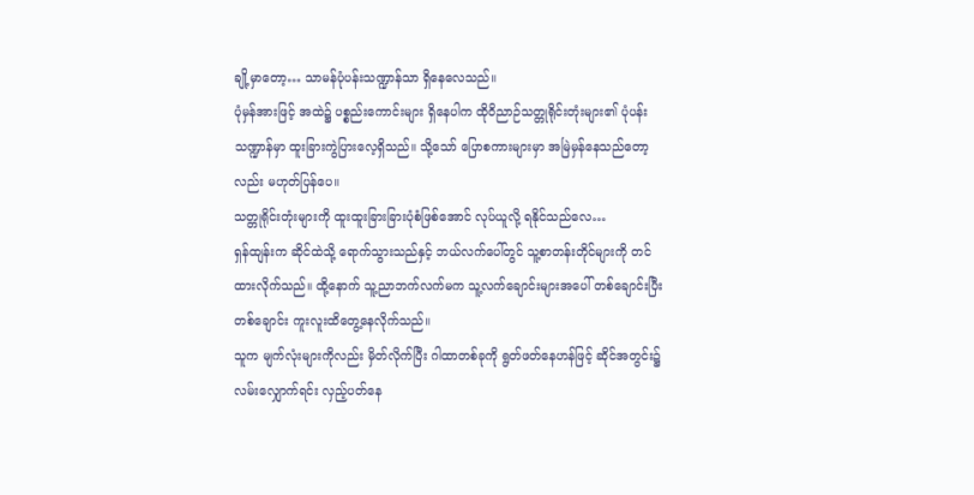ချို့မှာတော့… သာမန်ပုံပန်းသဏ္ဍာန်သာ ရှိနေလေသည်။
ပုံမှန်အားဖြင့် အထဲ၌ ပစ္စည်းကောင်းများ ရှိနေပါက ထိုဝိညာဉ်သတ္တုရိုင်းတုံးများ၏ ပုံပန်းသဏ္ဍာန်မှာ ထူးခြားကွဲပြားလေ့ရှိသည်။ သို့သော် ပြောစကားများမှာ အမြဲမှန်နေသည်တော့လည်း မဟုတ်ပြန်ပေ။
သတ္တုရိုင်းတုံးများကို ထူးထူးခြားခြားပုံစံဖြစ်အောင် လုပ်ယူလို့ ရနိုင်သည်လေ…
ရှန်ထျန်းက ဆိုင်ထဲသို့ ရောက်သွားသည်နှင့် ဘယ်လက်ပေါ်တွင် သူ့စာတန်းတိုင်များကို တင်ထားလိုက်သည်။ ထို့နောက် သူ့ညာဘက်လက်မက သူ့လက်ချောင်းများအပေါ် တစ်ချောင်းပြီး တစ်ချောင်း ကူးလူးထိတွေ့နေလိုက်သည်။
သူက မျက်လုံးများကိုလည်း မှိတ်လိုက်ပြီး ဂါထာတစ်ခုကို ရွတ်ဖတ်နေဟန်ဖြင့် ဆိုင်အတွင်း၌ လမ်းလျှောက်ရင်း လှည့်ပတ်နေ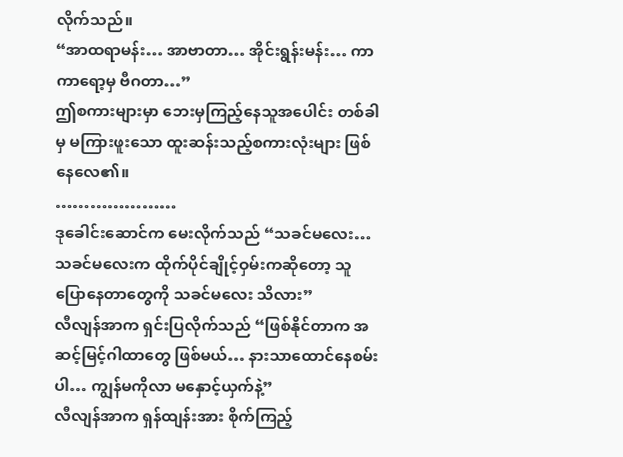လိုက်သည်။
“အာထရာမန်း… အာဗာတာ… အိုင်းရွန်းမန်း… ကာကာရော့မှ ဗီဂတာ…”
ဤစကားများမှာ ဘေးမှကြည့်နေသူအပေါင်း တစ်ခါမှ မကြားဖူးသော ထူးဆန်းသည့်စကားလုံးများ ဖြစ်နေလေ၏။
…………………
ဒုခေါင်းဆောင်က မေးလိုက်သည် “သခင်မလေး… သခင်မလေးက ထိုက်ပိုင်ချိုင့်ဝှမ်းကဆိုတော့ သူပြောနေတာတွေကို သခင်မလေး သိလား”
လီလျန်အာက ရှင်းပြလိုက်သည် “ဖြစ်နိုင်တာက အဆင့်မြင့်ဂါထာတွေ ဖြစ်မယ်… နားသာထောင်နေစမ်းပါ… ကျွန်မကိုလာ မနှောင့်ယှက်နဲ့”
လီလျန်အာက ရှန်ထျန်းအား စိုက်ကြည့်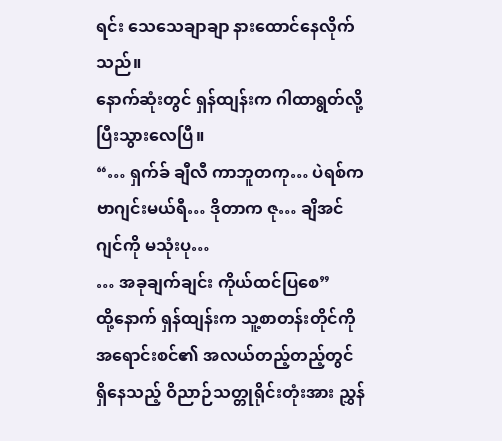ရင်း သေသေချာချာ နားထောင်နေလိုက်သည်။
နောက်ဆုံးတွင် ရှန်ထျန်းက ဂါထာရွတ်လို့ ပြီးသွားလေပြီ။
“… ရှက်ခ် ချီလီ ကာဘူတကု… ပဲရစ်က ဗာဂျင်းမယ်ရီ… ဒိုတာက ဇု… ချိအင်ဂျင်ကို မသုံးပု…
… အခုချက်ချင်း ကိုယ်ထင်ပြစေ”
ထို့နောက် ရှန်ထျန်းက သူ့စာတန်းတိုင်ကို အရောင်းစင်၏ အလယ်တည့်တည့်တွင် ရှိနေသည့် ဝိညာဉ်သတ္တုရိုင်းတုံးအား ညွှန်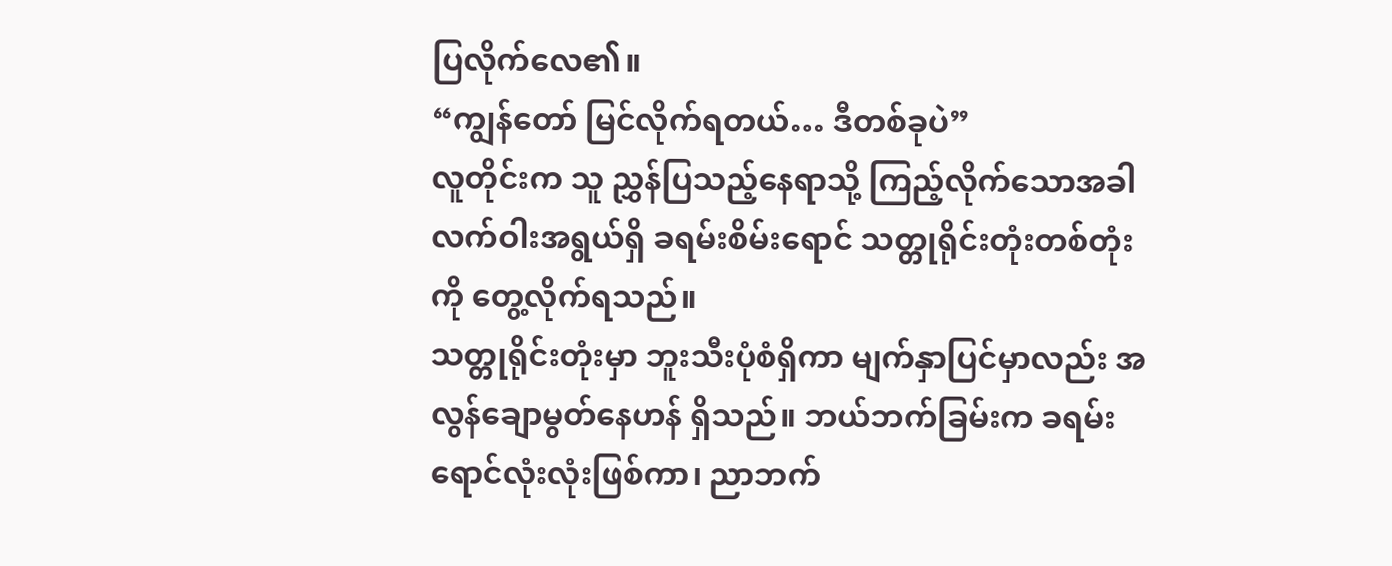ပြလိုက်လေ၏။
“ကျွန်တော် မြင်လိုက်ရတယ်… ဒီတစ်ခုပဲ”
လူတိုင်းက သူ ညွှန်ပြသည့်နေရာသို့ ကြည့်လိုက်သောအခါ လက်ဝါးအရွယ်ရှိ ခရမ်းစိမ်းရောင် သတ္တုရိုင်းတုံးတစ်တုံးကို တွေ့လိုက်ရသည်။
သတ္တုရိုင်းတုံးမှာ ဘူးသီးပုံစံရှိကာ မျက်နှာပြင်မှာလည်း အလွန်ချောမွတ်နေဟန် ရှိသည်။ ဘယ်ဘက်ခြမ်းက ခရမ်းရောင်လုံးလုံးဖြစ်ကာ၊ ညာဘက်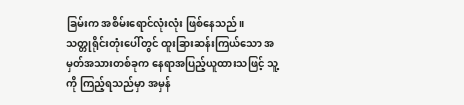ခြမ်းက အစိမ်းရောင်လုံးလုံး ဖြစ်နေသည်။
သတ္တုရိုင်းတုံးပေါ်တွင် ထူးခြားဆန်းကြယ်သော အမှတ်အသားတစ်ခုက နေရာအပြည့်ယူထားသဖြင့် သူ့ကို ကြည့်ရသည်မှာ အမှန်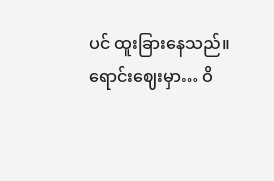ပင် ထူးခြားနေသည်။
ရောင်းဈေးမှာ… ဝိ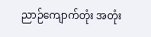ညာဉ်ကျောက်တုံး အတုံး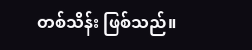တစ်သိန်း ဖြစ်သည်။